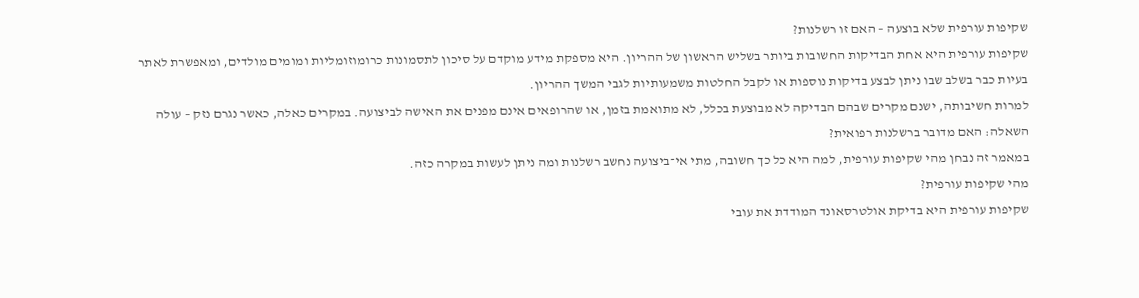שקיפות עורפית שלא בוצעה – האם זו רשלנות?
שקיפות עורפית היא אחת הבדיקות החשובות ביותר בשליש הראשון של ההריון. היא מספקת מידע מוקדם על סיכון לתסמונות כרומוזומליות ומומים מולדים, ומאפשרת לאתר בעיות כבר בשלב שבו ניתן לבצע בדיקות נוספות או לקבל החלטות משמעותיות לגבי המשך ההריון.
למרות חשיבותה, ישנם מקרים שבהם הבדיקה לא מבוצעת בכלל, לא מתואמת בזמן, או שהרופאים אינם מפנים את האישה לביצועה. במקרים כאלה, כאשר נגרם נזק – עולה השאלה: האם מדובר ברשלנות רפואית?
במאמר זה נבחן מהי שקיפות עורפית, למה היא כל כך חשובה, מתי אי־ביצועה נחשב רשלנות ומה ניתן לעשות במקרה כזה.
מהי שקיפות עורפית?
שקיפות עורפית היא בדיקת אולטרסאונד המודדת את עובי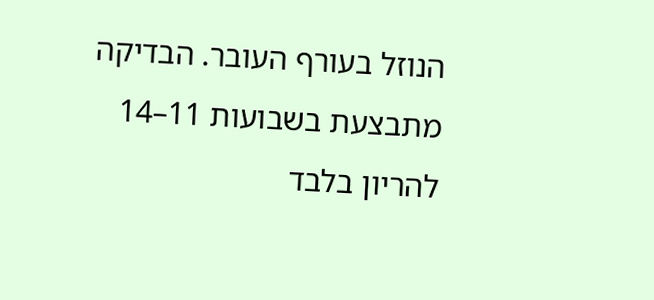הנוזל בעורף העובר. הבדיקה מתבצעת בשבועות 11–14 להריון בלבד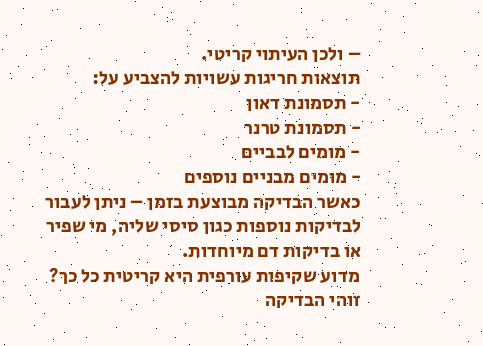– ולכן העיתוי קריטי.
תוצאות חריגות עשויות להצביע על:
- תסמונת דאון
- תסמונת טרנר
- מומים לבביים
- מומים מבניים נוספים
כאשר הבדיקה מבוצעת בזמן – ניתן לעבור לבדיקות נוספות כגון סיסי שליה, מי שפיר או בדיקות דם מיוחדות.
מדוע שקיפות עורפית היא קריטית כל כך?
זוהי הבדיקה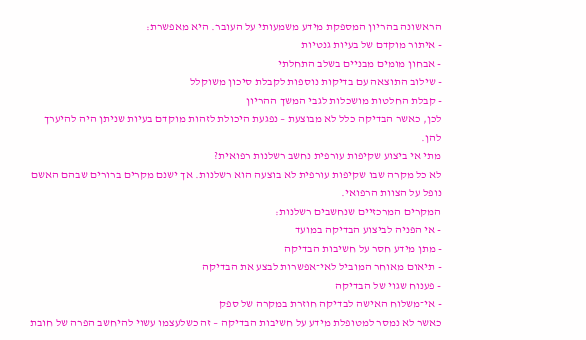הראשונה בהריון המספקת מידע משמעותי על העובר. היא מאפשרת:
- איתור מוקדם של בעיות גנטיות
- אבחון מומים מבניים בשלב התחלתי
- שילוב התוצאה עם בדיקות נוספות לקבלת סיכון משוקלל
- קבלת החלטות מושכלות לגבי המשך ההריון
לכן, כאשר הבדיקה כלל לא מבוצעת – נפגעת היכולת לזהות מוקדם בעיות שניתן היה להיערך להן.
מתי אי ביצוע שקיפות עורפית נחשב רשלנות רפואית?
לא כל מקרה שבו שקיפות עורפית לא בוצעה הוא רשלנות. אך ישנם מקרים ברורים שבהם האשם נופל על הצוות הרפואי.
המקרים המרכזיים שנחשבים רשלנות:
- אי הפניה לביצוע הבדיקה במועד
- מתן מידע חסר על חשיבות הבדיקה
- תיאום מאוחר המוביל לאי־אפשרות לבצע את הבדיקה
- פענוח שגוי של הבדיקה
- אי־משלוח האישה לבדיקה חוזרת במקרה של ספק
כאשר לא נמסר למטופלת מידע על חשיבות הבדיקה – זה כשלעצמו עשוי להיחשב הפרה של חובת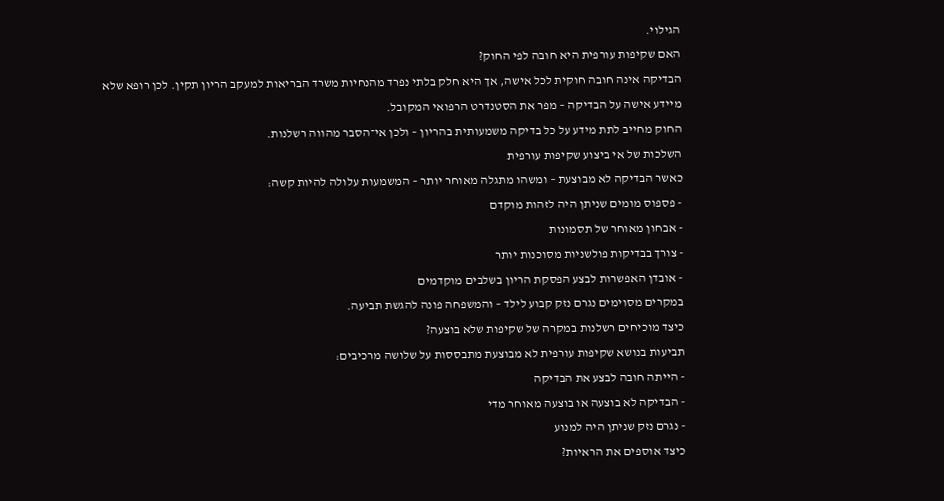הגילוי.
האם שקיפות עורפית היא חובה לפי החוק?
הבדיקה אינה חובה חוקית לכל אישה, אך היא חלק בלתי נפרד מהנחיות משרד הבריאות למעקב הריון תקין. לכן רופא שלא מיידע אישה על הבדיקה – מפר את הסטנדרט הרפואי המקובל.
החוק מחייב לתת מידע על כל בדיקה משמעותית בהריון – ולכן אי־הסבר מהווה רשלנות.
השלכות של אי ביצוע שקיפות עורפית
כאשר הבדיקה לא מבוצעת – ומשהו מתגלה מאוחר יותר – המשמעות עלולה להיות קשה:
- פספוס מומים שניתן היה לזהות מוקדם
- אבחון מאוחר של תסמונות
- צורך בבדיקות פולשניות מסוכנות יותר
- אובדן האפשרות לבצע הפסקת הריון בשלבים מוקדמים
במקרים מסוימים נגרם נזק קבוע לילד – והמשפחה פונה להגשת תביעה.
כיצד מוכיחים רשלנות במקרה של שקיפות שלא בוצעה?
תביעות בנושא שקיפות עורפית לא מבוצעת מתבססות על שלושה מרכיבים:
- הייתה חובה לבצע את הבדיקה
- הבדיקה לא בוצעה או בוצעה מאוחר מדי
- נגרם נזק שניתן היה למנוע
כיצד אוספים את הראיות?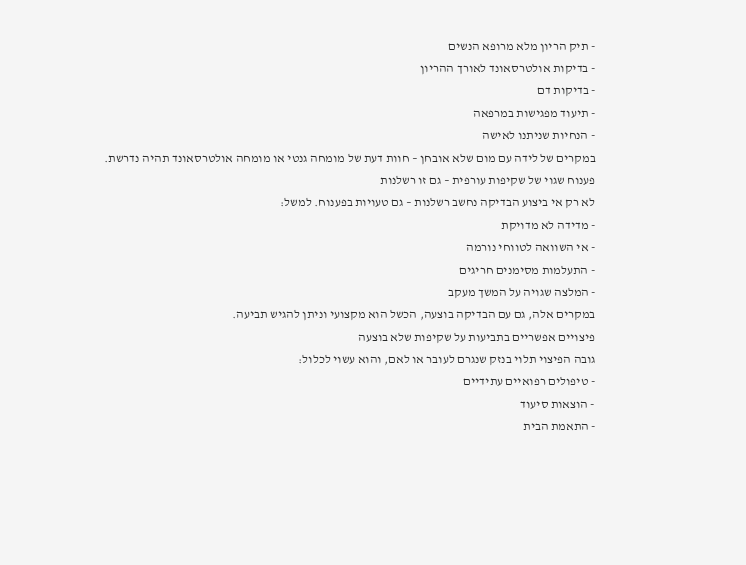- תיק הריון מלא מרופא הנשים
- בדיקות אולטרסאונד לאורך ההריון
- בדיקות דם
- תיעוד מפגישות במרפאה
- הנחיות שניתנו לאישה
במקרים של לידה עם מום שלא אובחן – חוות דעת של מומחה גנטי או מומחה אולטרסאונד תהיה נדרשת.
פענוח שגוי של שקיפות עורפית – גם זו רשלנות
לא רק אי ביצוע הבדיקה נחשב רשלנות – גם טעויות בפענוח. למשל:
- מדידה לא מדויקת
- אי השוואה לטווחי נורמה
- התעלמות מסימנים חריגים
- המלצה שגויה על המשך מעקב
במקרים אלה, גם עם הבדיקה בוצעה, הכשל הוא מקצועי וניתן להגיש תביעה.
פיצויים אפשריים בתביעות על שקיפות שלא בוצעה
גובה הפיצוי תלוי בנזק שנגרם לעובר או לאם, והוא עשוי לכלול:
- טיפולים רפואיים עתידיים
- הוצאות סיעוד
- התאמת הבית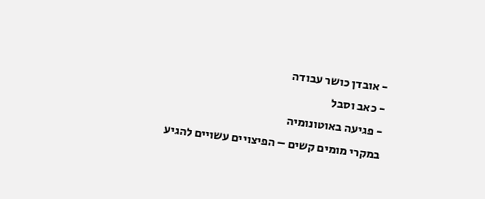- אובדן כושר עבודה
- כאב וסבל
- פגיעה באוטונומיה
במקרי מומים קשים – הפיצויים עשויים להגיע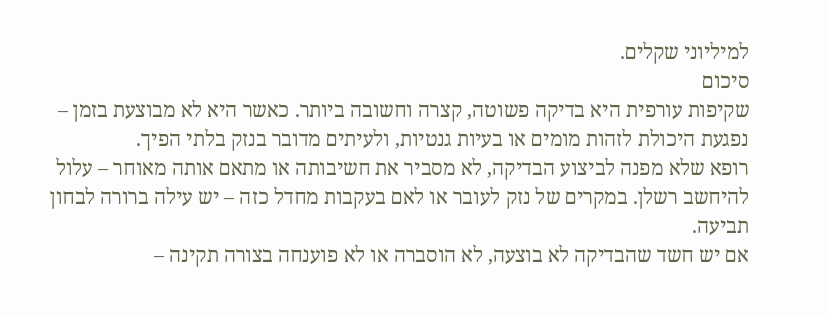למיליוני שקלים.
סיכום
שקיפות עורפית היא בדיקה פשוטה, קצרה וחשובה ביותר. כאשר היא לא מבוצעת בזמן – נפגעת היכולת לזהות מומים או בעיות גנטיות, ולעיתים מדובר בנזק בלתי הפיך.
רופא שלא מפנה לביצוע הבדיקה, לא מסביר את חשיבותה או מתאם אותה מאוחר – עלול להיחשב רשלן. במקרים של נזק לעובר או לאם בעקבות מחדל כזה – יש עילה ברורה לבחון תביעה.
אם יש חשד שהבדיקה לא בוצעה, לא הוסברה או לא פוענחה בצורה תקינה –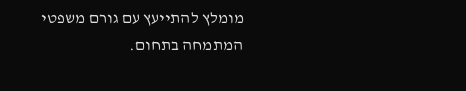מומלץ להתייעץ עם גורם משפטי המתמחה בתחום.